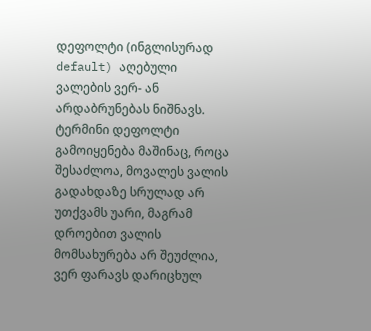დეფოლტი (ინგლისურად default) აღებული ვალების ვერ- ან არდაბრუნებას ნიშნავს. ტერმინი დეფოლტი გამოიყენება მაშინაც, როცა შესაძლოა, მოვალეს ვალის გადახდაზე სრულად არ უთქვამს უარი, მაგრამ დროებით ვალის მომსახურება არ შეუძლია, ვერ ფარავს დარიცხულ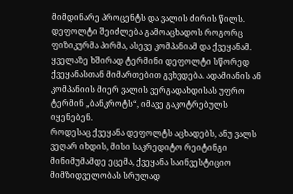მიმდინარე პროცენტს და ვალის ძირის წილს.
დეფოლტი შეიძლება გამოაცხადოს როგორც ფიზიკურმა პირმა, ასევე კომპანიამ და ქვეყანამ. ყველაზე ხშირად ტერმინი დეფოლტი სწორედ ქვეყანასთან მიმართებით გვხვდება. ადამიანის ან კომპანიის მიერ ვალის ვერგადახდისას უფრო ტერმინ „ბანკროტს“, იმავე გაკოტრებულს იყენებენ.
როდესაც ქვეყანა დეფოლტს აცხადებს, ანუ ვალს ვეღარ იხდის, მისი საკრედიტო რეიტინგი მინიმუმამდე ეცემა, ქვეყანა საინვესტიციო მიმზიდველობას სრულად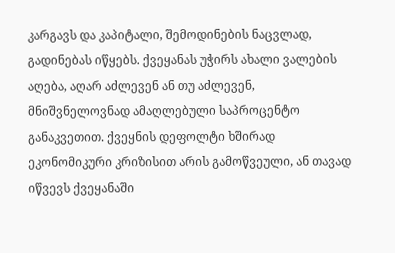კარგავს და კაპიტალი, შემოდინების ნაცვლად, გადინებას იწყებს. ქვეყანას უჭირს ახალი ვალების აღება, აღარ აძლევენ ან თუ აძლევენ, მნიშვნელოვნად ამაღლებული საპროცენტო განაკვეთით. ქვეყნის დეფოლტი ხშირად ეკონომიკური კრიზისით არის გამოწვეული, ან თავად იწვევს ქვეყანაში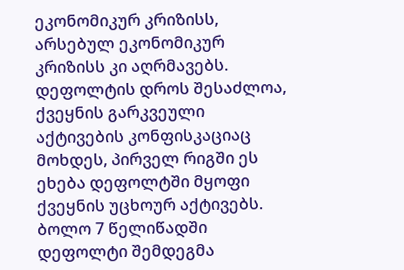ეკონომიკურ კრიზისს, არსებულ ეკონომიკურ კრიზისს კი აღრმავებს. დეფოლტის დროს შესაძლოა, ქვეყნის გარკვეული აქტივების კონფისკაციაც მოხდეს, პირველ რიგში ეს ეხება დეფოლტში მყოფი ქვეყნის უცხოურ აქტივებს.
ბოლო 7 წელიწადში დეფოლტი შემდეგმა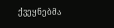ქვეყნებმა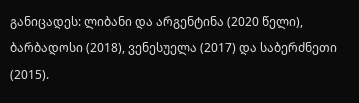განიცადეს: ლიბანი და არგენტინა (2020 წელი), ბარბადოსი (2018), ვენესუელა (2017) და საბერძნეთი (2015).